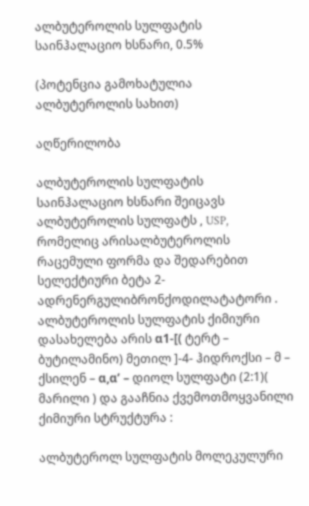ალბუტეროლის სულფატის საინჰალაციო ხსნარი, 0.5%

(პოტენცია გამოხატულია ალბუტეროლის სახით)

აღწერილობა

ალბუტეროლის სულფატის საინჰალაციო ხსნარი შეიცავს ალბუტეროლის სულფატს , USP, რომელიც არისალბუტეროლის რაცემული ფორმა და შედარებით სელექტიური ბეტა 2- ადრენერგულიბრონქოდილატატორი . ალბუტეროლის სულფატის ქიმიური დასახელება არის α1-[( ტერტ – ბუტილამინო) მეთილ ]-4- ჰიდროქსი – მ – ქსილენ – α,α’ – დიოლ სულფატი (2:1)( მარილი ) და გააჩნია ქვემოთმოყვანილი ქიმიური სტრუქტურა :

ალბუტეროლ სულფატის მოლეკულური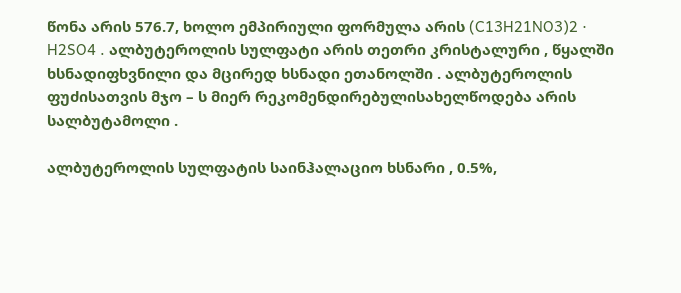წონა არის 576.7, ხოლო ემპირიული ფორმულა არის (C13H21NO3)2 · H2SO4 . ალბუტეროლის სულფატი არის თეთრი კრისტალური , წყალში ხსნადიფხვნილი და მცირედ ხსნადი ეთანოლში . ალბუტეროლის ფუძისათვის მჯო – ს მიერ რეკომენდირებულისახელწოდება არის სალბუტამოლი .

ალბუტეროლის სულფატის საინჰალაციო ხსნარი , 0.5%,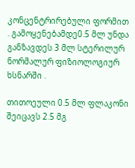კონცენტრირებული ფორმით . გამოყენებამდე0.5 მლ უნდა განზავდეს 3 მლ სტერილურ ნორმალურ ფიზიოლოგიურ ხსნარში .

თითოეული 0.5 მლ ფლაკონი შეიცავს 2.5 მგ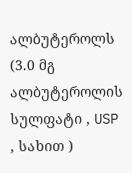ალბუტეროლს (3.0 მგ ალბუტეროლის სულფატი , USP , სახით )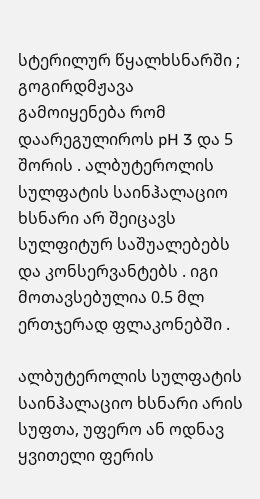სტერილურ წყალხსნარში ; გოგირდმჟავა გამოიყენება რომ დაარეგულიროს pH 3 და 5 შორის . ალბუტეროლის სულფატის საინჰალაციო ხსნარი არ შეიცავს სულფიტურ საშუალებებს და კონსერვანტებს . იგი მოთავსებულია 0.5 მლ ერთჯერად ფლაკონებში .

ალბუტეროლის სულფატის საინჰალაციო ხსნარი არის სუფთა, უფერო ან ოდნავ ყვითელი ფერის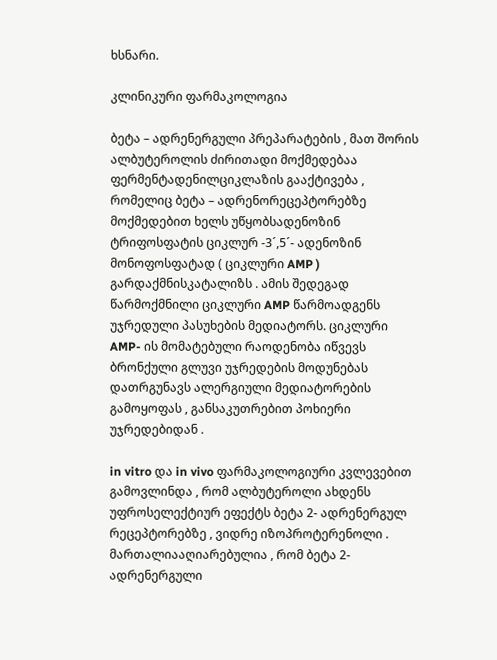ხსნარი.

კლინიკური ფარმაკოლოგია

ბეტა – ადრენერგული პრეპარატების , მათ შორის ალბუტეროლის ძირითადი მოქმედებაა ფერმენტადენილციკლაზის გააქტივება , რომელიც ბეტა – ადრენორეცეპტორებზე მოქმედებით ხელს უწყობსადენოზინ ტრიფოსფატის ციკლურ -3´,5´- ადენოზინ მონოფოსფატად ( ციკლური AMP ) გარდაქმნისკატალიზს . ამის შედეგად წარმოქმნილი ციკლური AMP წარმოადგენს უჯრედული პასუხების მედიატორს. ციკლური AMP- ის მომატებული რაოდენობა იწვევს ბრონქული გლუვი უჯრედების მოდუნებას დათრგუნავს ალერგიული მედიატორების გამოყოფას , განსაკუთრებით პოხიერი უჯრედებიდან .

in vitro და in vivo ფარმაკოლოგიური კვლევებით გამოვლინდა , რომ ალბუტეროლი ახდენს უფროსელექტიურ ეფექტს ბეტა 2- ადრენერგულ რეცეპტორებზე , ვიდრე იზოპროტერენოლი . მართალიააღიარებულია , რომ ბეტა 2- ადრენერგული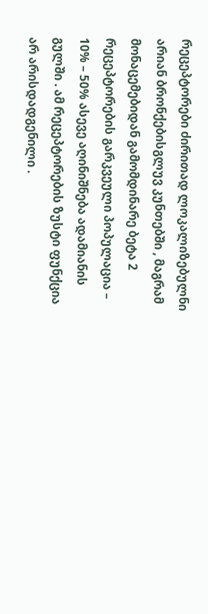რეცეპტორები ძირითად ლოკალიზებულნი არიან ბრონქებისგლუვ კუნთებში , მაგრამ მონაცემებიდან გამომდინარე ბეტა 2 რეცეპტორების გარკვეული პოპულაცია – 10% – 50% ასევე აღინიშნება ადამიანის გულში . ამ რეცეპტორების ზუსტი ფუნქცია არ არისდადგენილი .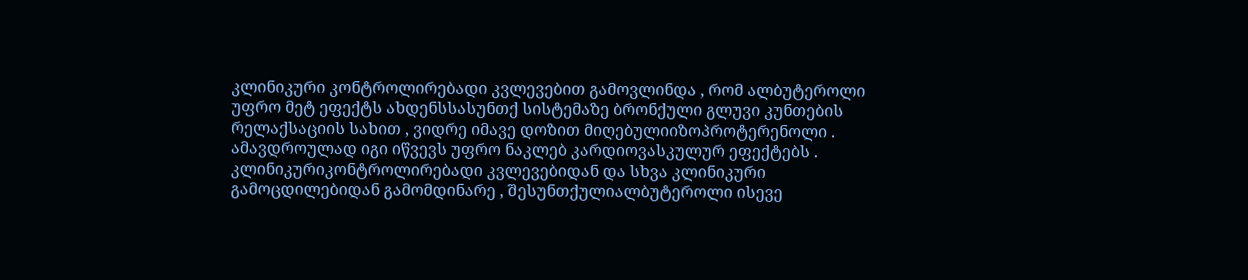კლინიკური კონტროლირებადი კვლევებით გამოვლინდა , რომ ალბუტეროლი უფრო მეტ ეფექტს ახდენსსასუნთქ სისტემაზე ბრონქული გლუვი კუნთების რელაქსაციის სახით , ვიდრე იმავე დოზით მიღებულიიზოპროტერენოლი . ამავდროულად იგი იწვევს უფრო ნაკლებ კარდიოვასკულურ ეფექტებს . კლინიკურიკონტროლირებადი კვლევებიდან და სხვა კლინიკური გამოცდილებიდან გამომდინარე , შესუნთქულიალბუტეროლი ისევე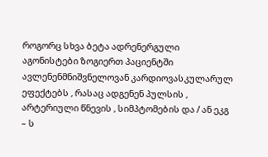როგორც სხვა ბეტა ადრენერგული აგონისტები ზოგიერთ პაციენტში ავლენენმნიშვნელოვან კარდიოვასკულარულ ეფექტებს , რასაც ადგენენ პულსის , არტერიული წნევის , სიმპტომების და / ან ეკგ – ს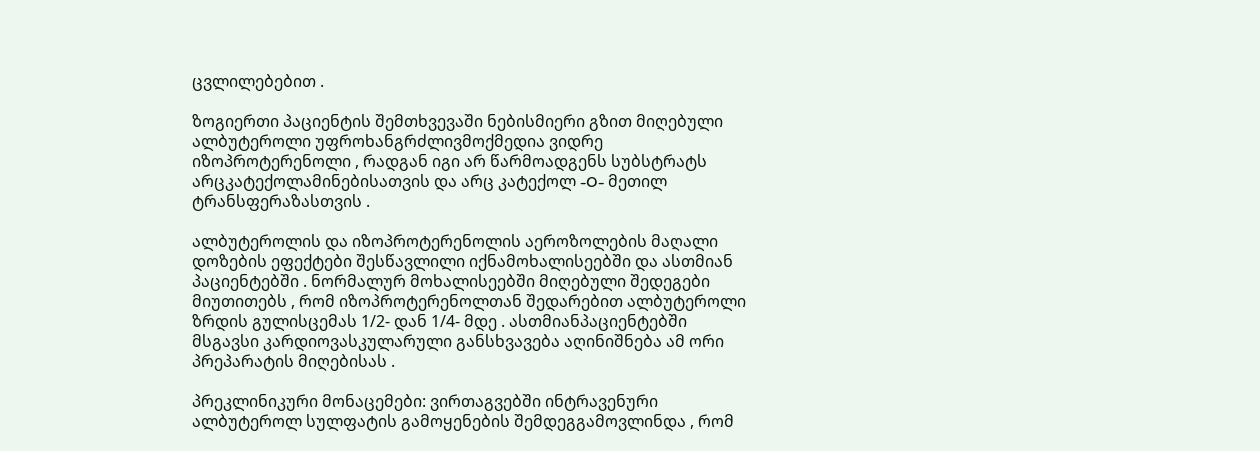ცვლილებებით .

ზოგიერთი პაციენტის შემთხვევაში ნებისმიერი გზით მიღებული ალბუტეროლი უფროხანგრძლივმოქმედია ვიდრე იზოპროტერენოლი , რადგან იგი არ წარმოადგენს სუბსტრატს არცკატექოლამინებისათვის და არც კატექოლ -O- მეთილ ტრანსფერაზასთვის .

ალბუტეროლის და იზოპროტერენოლის აეროზოლების მაღალი დოზების ეფექტები შესწავლილი იქნამოხალისეებში და ასთმიან პაციენტებში . ნორმალურ მოხალისეებში მიღებული შედეგები მიუთითებს , რომ იზოპროტერენოლთან შედარებით ალბუტეროლი ზრდის გულისცემას 1/2- დან 1/4- მდე . ასთმიანპაციენტებში მსგავსი კარდიოვასკულარული განსხვავება აღინიშნება ამ ორი პრეპარატის მიღებისას .

პრეკლინიკური მონაცემები: ვირთაგვებში ინტრავენური ალბუტეროლ სულფატის გამოყენების შემდეგგამოვლინდა , რომ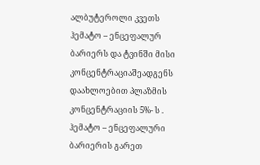ალბუტეროლი კვეთს ჰემატო – ენცეფალურ ბარიერს და ტვინში მისი კონცენტრაციაშეადგენს დაახლოებით პლაზმის კონცენტრაციის 5%- ს . ჰემატო – ენცეფალური ბარიერის გარეთ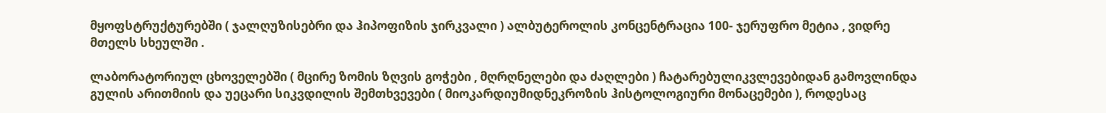მყოფსტრუქტურებში ( ჯალღუზისებრი და ჰიპოფიზის ჯირკვალი ) ალბუტეროლის კონცენტრაცია 100- ჯერუფრო მეტია , ვიდრე მთელს სხეულში .

ლაბორატორიულ ცხოველებში ( მცირე ზომის ზღვის გოჭები , მღრღნელები და ძაღლები ) ჩატარებულიკვლევებიდან გამოვლინდა გულის არითმიის და უეცარი სიკვდილის შემთხვევები ( მიოკარდიუმიდნეკროზის ჰისტოლოგიური მონაცემები ), როდესაც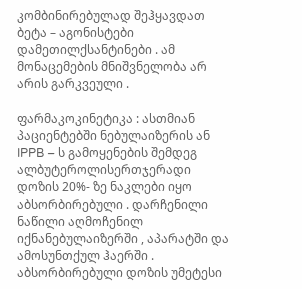კომბინირებულად შეჰყავდათ ბეტა – აგონისტები დამეთილქსანტინები . ამ მონაცემების მნიშვნელობა არ არის გარკვეული .

ფარმაკოკინეტიკა : ასთმიან პაციენტებში ნებულაიზერის ან IPPB – ს გამოყენების შემდეგ ალბუტეროლისერთჯერადი დოზის 20%- ზე ნაკლები იყო აბსორბირებული . დარჩენილი ნაწილი აღმოჩენილ იქნანებულაიზერში , აპარატში და ამოსუნთქულ ჰაერში . აბსორბირებული დოზის უმეტესი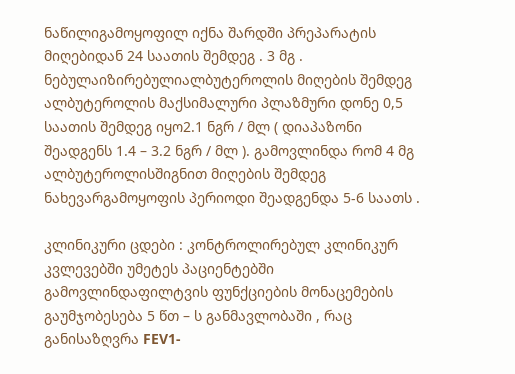ნაწილიგამოყოფილ იქნა შარდში პრეპარატის მიღებიდან 24 საათის შემდეგ . 3 მგ . ნებულაიზირებულიალბუტეროლის მიღების შემდეგ ალბუტეროლის მაქსიმალური პლაზმური დონე 0,5 საათის შემდეგ იყო2.1 ნგრ / მლ ( დიაპაზონი შეადგენს 1.4 – 3.2 ნგრ / მლ ). გამოვლინდა რომ 4 მგ ალბუტეროლისშიგნით მიღების შემდეგ ნახევარგამოყოფის პერიოდი შეადგენდა 5-6 საათს .

კლინიკური ცდები : კონტროლირებულ კლინიკურ კვლევებში უმეტეს პაციენტებში გამოვლინდაფილტვის ფუნქციების მონაცემების გაუმჯობესება 5 წთ – ს განმავლობაში , რაც განისაზღვრა FEV1-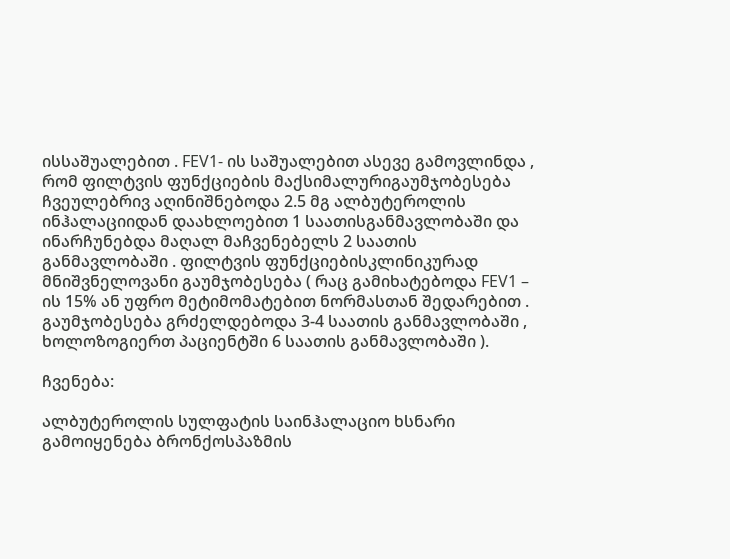ისსაშუალებით . FEV1- ის საშუალებით ასევე გამოვლინდა , რომ ფილტვის ფუნქციების მაქსიმალურიგაუმჯობესება ჩვეულებრივ აღინიშნებოდა 2.5 მგ ალბუტეროლის ინჰალაციიდან დაახლოებით 1 საათისგანმავლობაში და ინარჩუნებდა მაღალ მაჩვენებელს 2 საათის განმავლობაში . ფილტვის ფუნქციებისკლინიკურად მნიშვნელოვანი გაუმჯობესება ( რაც გამიხატებოდა FEV1 – ის 15% ან უფრო მეტიმომატებით ნორმასთან შედარებით . გაუმჯობესება გრძელდებოდა 3-4 საათის განმავლობაში , ხოლოზოგიერთ პაციენტში 6 საათის განმავლობაში ).

ჩვენება:

ალბუტეროლის სულფატის საინჰალაციო ხსნარი გამოიყენება ბრონქოსპაზმის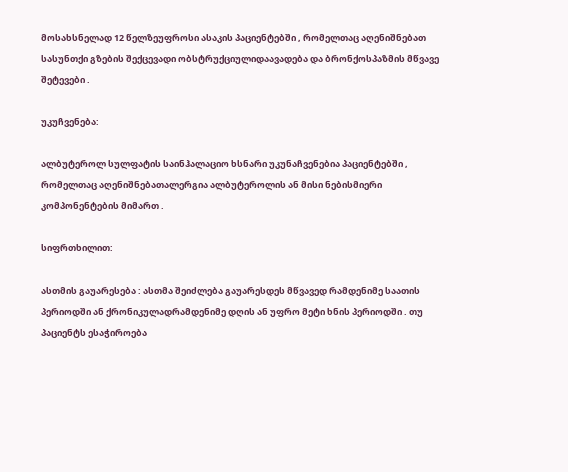მოსახსნელად 12 წელზეუფროსი ასაკის პაციენტებში , რომელთაც აღენიშნებათ სასუნთქი გზების შექცევადი ობსტრუქციულიდაავადება და ბრონქოსპაზმის მწვავე შეტევები .

უკუჩვენება:

ალბუტეროლ სულფატის საინჰალაციო ხსნარი უკუნაჩვენებია პაციენტებში , რომელთაც აღენიშნებათალერგია ალბუტეროლის ან მისი ნებისმიერი კომპონენტების მიმართ .

სიფრთხილით:

ასთმის გაუარესება : ასთმა შეიძლება გაუარესდეს მწვავედ რამდენიმე საათის პერიოდში ან ქრონიკულადრამდენიმე დღის ან უფრო მეტი ხნის პერიოდში . თუ პაციენტს ესაჭიროება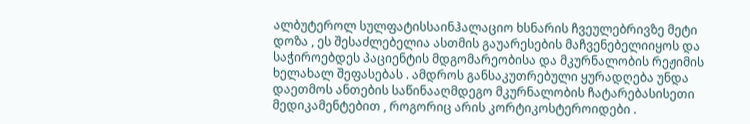ალბუტეროლ სულფატისსაინჰალაციო ხსნარის ჩვეულებრივზე მეტი დოზა , ეს შესაძლებელია ასთმის გაუარესების მაჩვენებელიიყოს და საჭიროებდეს პაციენტის მდგომარეობისა და მკურნალობის რეჟიმის ხელახალ შეფასებას . ამდროს განსაკუთრებული ყურადღება უნდა დაეთმოს ანთების საწინააღმდეგო მკურნალობის ჩატარებასისეთი მედიკამენტებით , როგორიც არის კორტიკოსტეროიდები .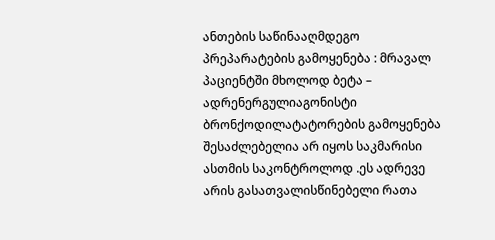ანთების საწინააღმდეგო პრეპარატების გამოყენება : მრავალ პაციენტში მხოლოდ ბეტა – ადრენერგულიაგონისტი ბრონქოდილატატორების გამოყენება შესაძლებელია არ იყოს საკმარისი ასთმის საკონტროლოდ .ეს ადრევე არის გასათვალისწინებელი რათა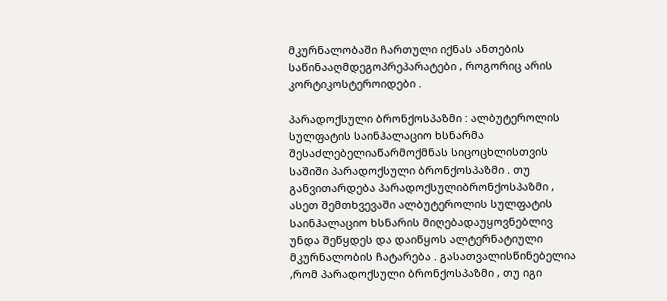მკურნალობაში ჩართული იქნას ანთების საწინააღმდეგოპრეპარატები , როგორიც არის კორტიკოსტეროიდები .

პარადოქსული ბრონქოსპაზმი : ალბუტეროლის სულფატის საინჰალაციო ხსნარმა შესაძლებელიაწარმოქმნას სიცოცხლისთვის საშიში პარადოქსული ბრონქოსპაზმი . თუ განვითარდება პარადოქსულიბრონქოსპაზმი , ასეთ შემთხვევაში ალბუტეროლის სულფატის საინჰალაციო ხსნარის მიღებადაუყოვნებლივ უნდა შეწყდეს და დაიწყოს ალტერნატიული მკურნალობის ჩატარება . გასათვალისწინებელია ,რომ პარადოქსული ბრონქოსპაზმი , თუ იგი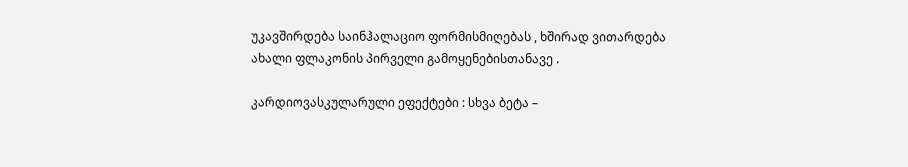უკავშირდება საინჰალაციო ფორმისმიღებას , ხშირად ვითარდება ახალი ფლაკონის პირველი გამოყენებისთანავე .

კარდიოვასკულარული ეფექტები : სხვა ბეტა –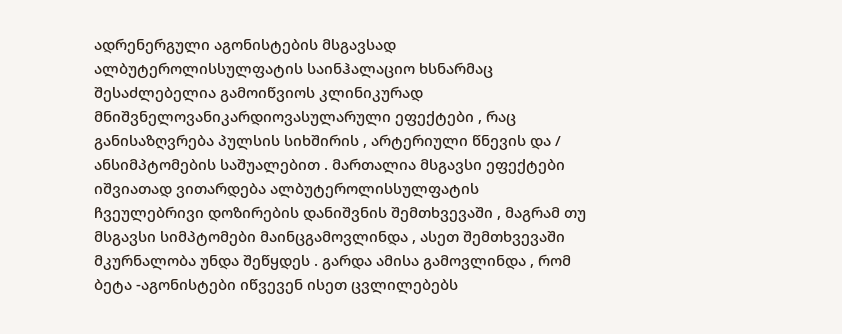ადრენერგული აგონისტების მსგავსად ალბუტეროლისსულფატის საინჰალაციო ხსნარმაც შესაძლებელია გამოიწვიოს კლინიკურად მნიშვნელოვანიკარდიოვასულარული ეფექტები , რაც განისაზღვრება პულსის სიხშირის , არტერიული წნევის და / ანსიმპტომების საშუალებით . მართალია მსგავსი ეფექტები იშვიათად ვითარდება ალბუტეროლისსულფატის ჩვეულებრივი დოზირების დანიშვნის შემთხვევაში , მაგრამ თუ მსგავსი სიმპტომები მაინცგამოვლინდა , ასეთ შემთხვევაში მკურნალობა უნდა შეწყდეს . გარდა ამისა გამოვლინდა , რომ ბეტა -აგონისტები იწვევენ ისეთ ცვლილებებს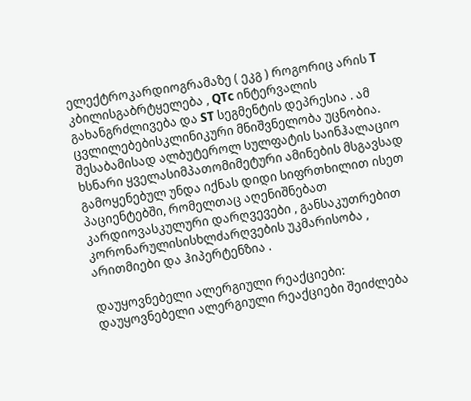ელექტროკარდიოგრამაზე ( ეკგ ) როგორიც არის T კბილისგაბრტყელება , QTc ინტერვალის გახანგრძლივება და ST სეგმენტის დეპრესია . ამ ცვლილებებისკლინიკური მნიშვნელობა უცნობია. შესაბამისად ალბუტეროლ სულფატის საინჰალაციო ხსნარი ყველასიმპათომიმეტური ამინების მსგავსად გამოყენებულ უნდა იქნას დიდი სიფრთხილით ისეთ პაციენტებში, რომელთაც აღენიშნებათ კარდიოვასკულური დარღვევები , განსაკუთრებით კორონარულისისხლძარღვების უკმარისობა , არითმიები და ჰიპერტენზია .

დაუყოვნებელი ალერგიული რეაქციები: დაუყოვნებელი ალერგიული რეაქციები შეიძლება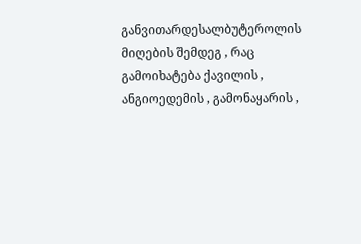განვითარდესალბუტეროლის მიღების შემდეგ , რაც გამოიხატება ქავილის , ანგიოედემის , გამონაყარის ,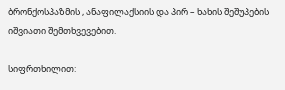ბრონქოსპაზმის , ანაფილაქსიის და პირ – ხახის შეშუპების იშვიათი შემთხვევებით.

სიფრთხილით: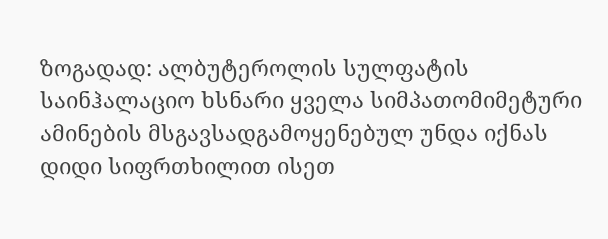ზოგადად: ალბუტეროლის სულფატის საინჰალაციო ხსნარი ყველა სიმპათომიმეტური ამინების მსგავსადგამოყენებულ უნდა იქნას დიდი სიფრთხილით ისეთ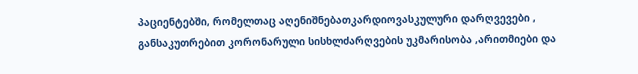პაციენტებში, რომელთაც აღენიშნებათკარდიოვასკულური დარღვევები , განსაკუთრებით კორონარული სისხლძარღვების უკმარისობა ,არითმიები და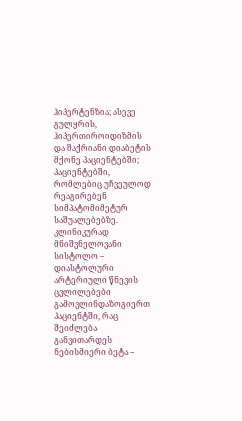ჰიპერტენზია; ასევე გულყრის, ჰიპერთიროიდიზმის და შაქრიანი დიაბეტის მქონე პაციენტებში; პაციენტებში, რომლებიც უჩვეულოდ რეაგირებენ სიმპატომიმეტურ საშუალებებზე. კლინიკურად მნიშვნელოვანი სისტოლო – დიასტოლური არტერიული წნევის ცვლილებები გამოვლინდაზოგიერთ პაციენტში, რაც შეიძლება განვითარდეს ნებისმიერი ბეტა –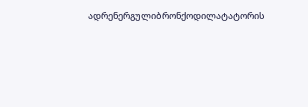ადრენერგულიბრონქოდილატატორის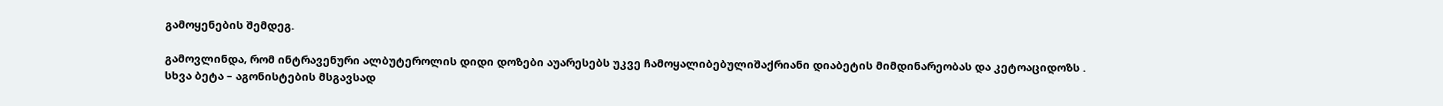გამოყენების შემდეგ.

გამოვლინდა, რომ ინტრავენური ალბუტეროლის დიდი დოზები აუარესებს უკვე ჩამოყალიბებულიშაქრიანი დიაბეტის მიმდინარეობას და კეტოაციდოზს . სხვა ბეტა – აგონისტების მსგავსად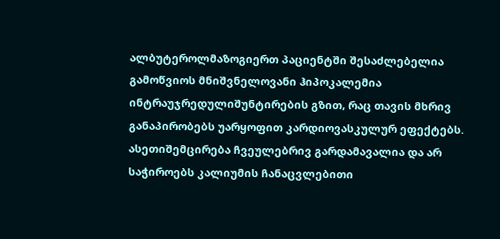ალბუტეროლმაზოგიერთ პაციენტში შესაძლებელია გამოწვიოს მნიშვნელოვანი ჰიპოკალემია ინტრაუჯრედულიშუნტირების გზით, რაც თავის მხრივ განაპირობებს უარყოფით კარდიოვასკულურ ეფექტებს. ასეთიშემცირება ჩვეულებრივ გარდამავალია და არ საჭიროებს კალიუმის ჩანაცვლებითი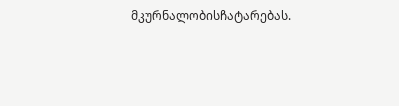მკურნალობისჩატარებას.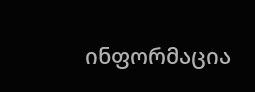ინფორმაცია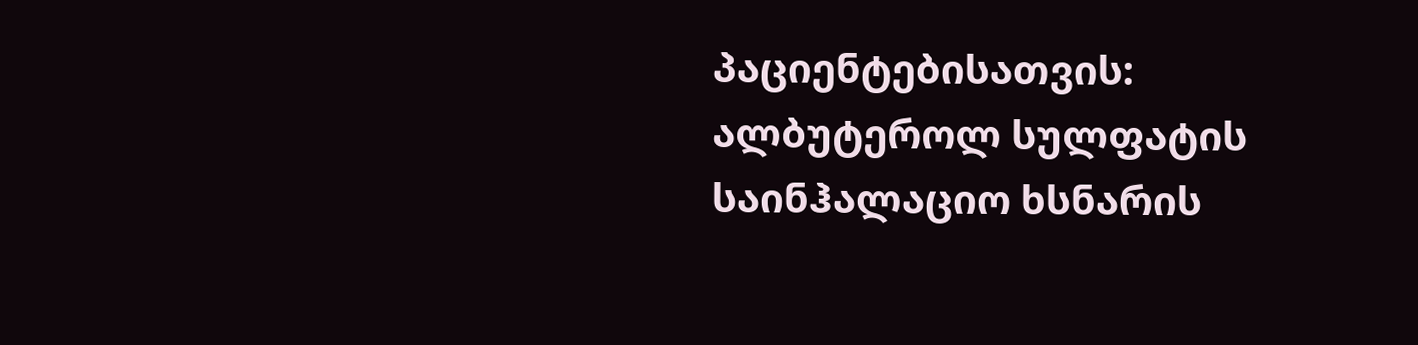პაციენტებისათვის: ალბუტეროლ სულფატის საინჰალაციო ხსნარის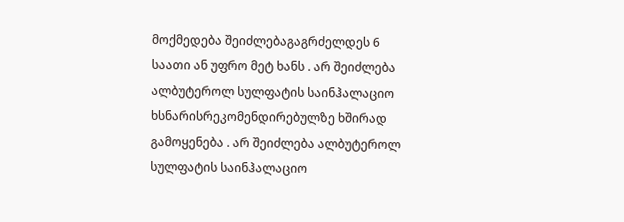მოქმედება შეიძლებაგაგრძელდეს 6 საათი ან უფრო მეტ ხანს . არ შეიძლება ალბუტეროლ სულფატის საინჰალაციო ხსნარისრეკომენდირებულზე ხშირად გამოყენება . არ შეიძლება ალბუტეროლ სულფატის საინჰალაციო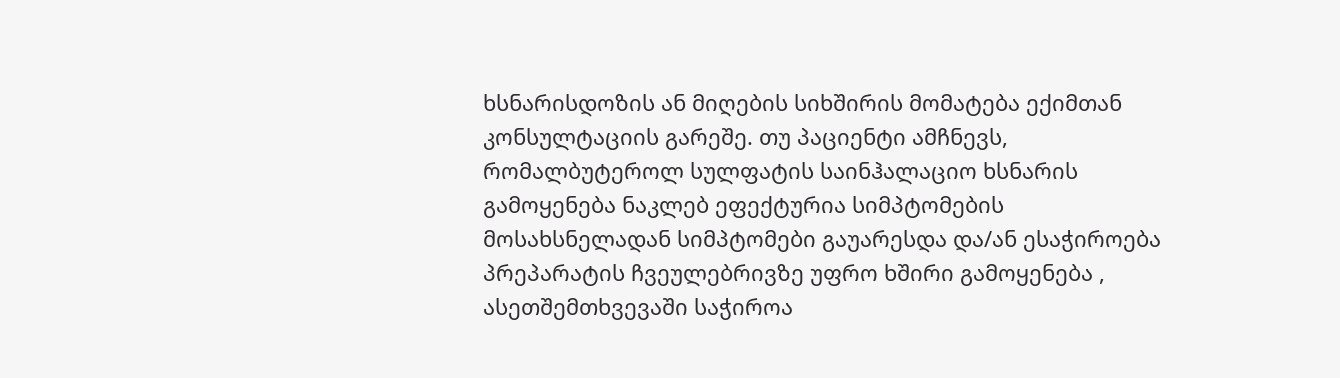ხსნარისდოზის ან მიღების სიხშირის მომატება ექიმთან კონსულტაციის გარეშე. თუ პაციენტი ამჩნევს, რომალბუტეროლ სულფატის საინჰალაციო ხსნარის გამოყენება ნაკლებ ეფექტურია სიმპტომების მოსახსნელადან სიმპტომები გაუარესდა და/ან ესაჭიროება პრეპარატის ჩვეულებრივზე უფრო ხშირი გამოყენება , ასეთშემთხვევაში საჭიროა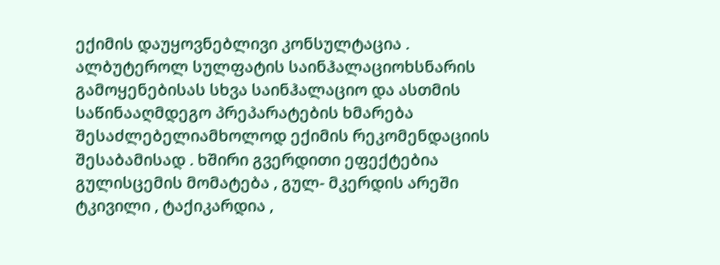ექიმის დაუყოვნებლივი კონსულტაცია . ალბუტეროლ სულფატის საინჰალაციოხსნარის გამოყენებისას სხვა საინჰალაციო და ასთმის საწინააღმდეგო პრეპარატების ხმარება შესაძლებელიამხოლოდ ექიმის რეკომენდაციის შესაბამისად . ხშირი გვერდითი ეფექტებია გულისცემის მომატება , გულ- მკერდის არეში ტკივილი , ტაქიკარდია ,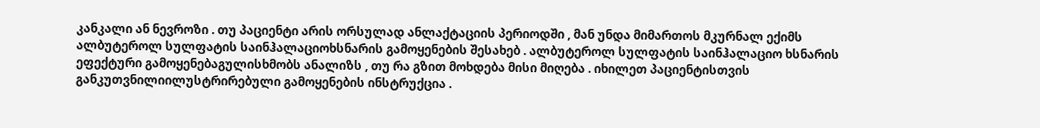კანკალი ან ნევროზი . თუ პაციენტი არის ორსულად ანლაქტაციის პერიოდში , მან უნდა მიმართოს მკურნალ ექიმს ალბუტეროლ სულფატის საინჰალაციოხსნარის გამოყენების შესახებ . ალბუტეროლ სულფატის საინჰალაციო ხსნარის ეფექტური გამოყენებაგულისხმობს ანალიზს , თუ რა გზით მოხდება მისი მიღება . იხილეთ პაციენტისთვის განკუთვნილიილუსტრირებული გამოყენების ინსტრუქცია .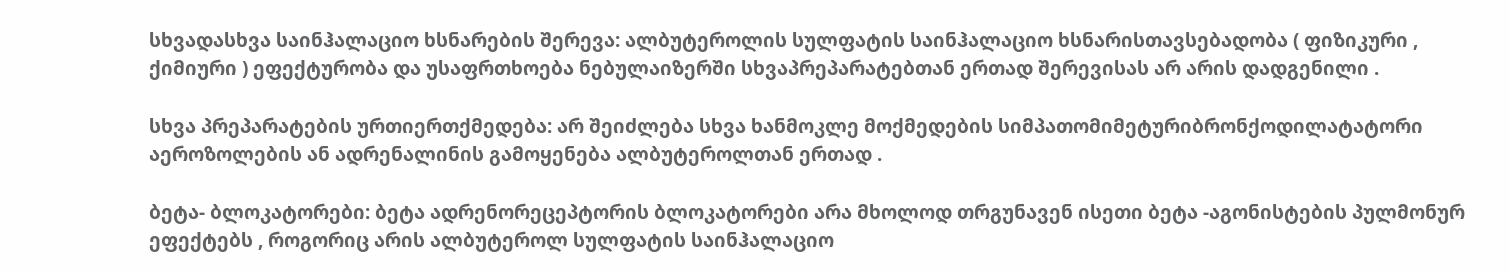სხვადასხვა საინჰალაციო ხსნარების შერევა: ალბუტეროლის სულფატის საინჰალაციო ხსნარისთავსებადობა ( ფიზიკური , ქიმიური ) ეფექტურობა და უსაფრთხოება ნებულაიზერში სხვაპრეპარატებთან ერთად შერევისას არ არის დადგენილი .

სხვა პრეპარატების ურთიერთქმედება: არ შეიძლება სხვა ხანმოკლე მოქმედების სიმპათომიმეტურიბრონქოდილატატორი აეროზოლების ან ადრენალინის გამოყენება ალბუტეროლთან ერთად .

ბეტა- ბლოკატორები: ბეტა ადრენორეცეპტორის ბლოკატორები არა მხოლოდ თრგუნავენ ისეთი ბეტა -აგონისტების პულმონურ ეფექტებს , როგორიც არის ალბუტეროლ სულფატის საინჰალაციო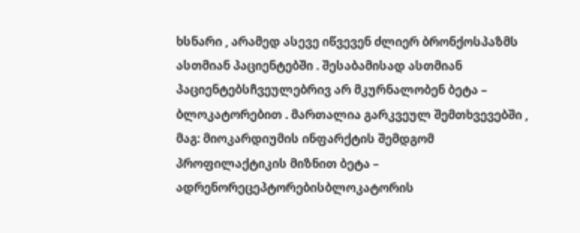ხსნარი , არამედ ასევე იწვევენ ძლიერ ბრონქოსპაზმს ასთმიან პაციენტებში . შესაბამისად ასთმიან პაციენტებსჩვეულებრივ არ მკურნალობენ ბეტა – ბლოკატორებით . მართალია გარკვეულ შემთხვევებში , მაგ: მიოკარდიუმის ინფარქტის შემდგომ პროფილაქტიკის მიზნით ბეტა – ადრენორეცეპტორებისბლოკატორის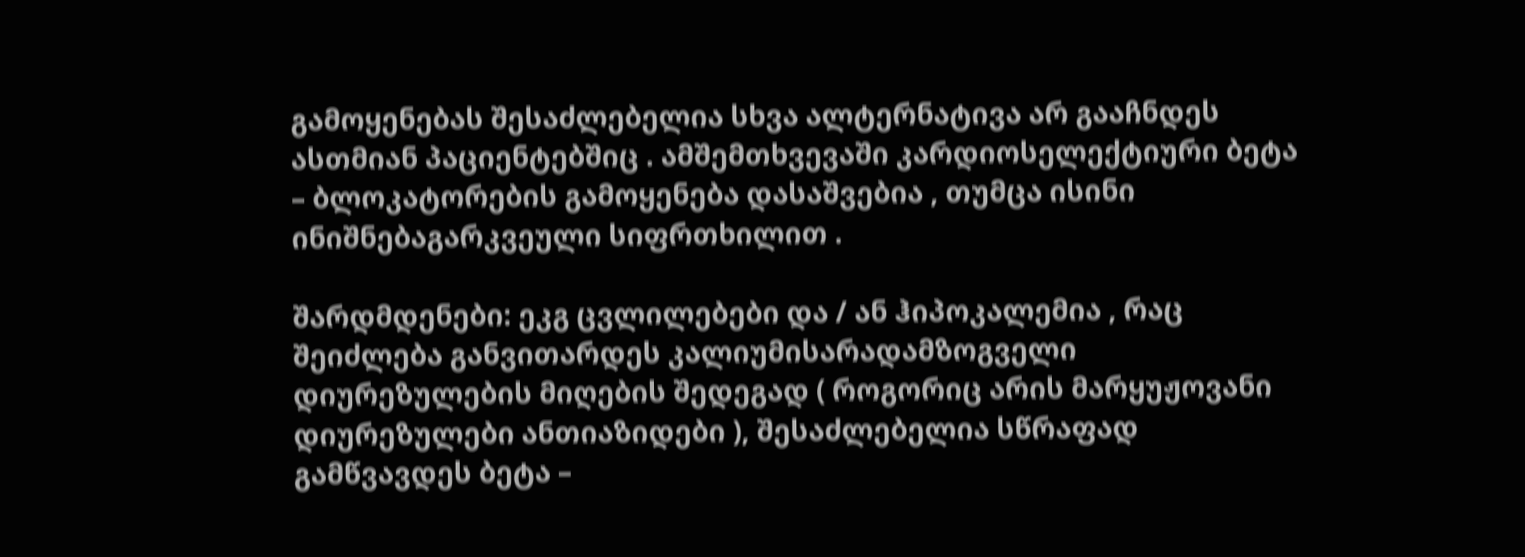გამოყენებას შესაძლებელია სხვა ალტერნატივა არ გააჩნდეს ასთმიან პაციენტებშიც . ამშემთხვევაში კარდიოსელექტიური ბეტა – ბლოკატორების გამოყენება დასაშვებია , თუმცა ისინი ინიშნებაგარკვეული სიფრთხილით .

შარდმდენები: ეკგ ცვლილებები და / ან ჰიპოკალემია , რაც შეიძლება განვითარდეს კალიუმისარადამზოგველი დიურეზულების მიღების შედეგად ( როგორიც არის მარყუჟოვანი დიურეზულები ანთიაზიდები ), შესაძლებელია სწრაფად გამწვავდეს ბეტა –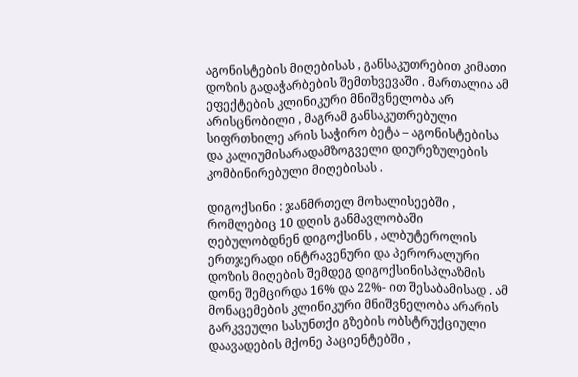აგონისტების მიღებისას , განსაკუთრებით კიმათი დოზის გადაჭარბების შემთხვევაში . მართალია ამ ეფექტების კლინიკური მნიშვნელობა არ არისცნობილი , მაგრამ განსაკუთრებული სიფრთხილე არის საჭირო ბეტა – აგონისტებისა და კალიუმისარადამზოგველი დიურეზულების კომბინირებული მიღებისას .

დიგოქსინი : ჯანმრთელ მოხალისეებში , რომლებიც 10 დღის განმავლობაში ღებულობდნენ დიგოქსინს , ალბუტეროლის ერთჯერადი ინტრავენური და პერორალური დოზის მიღების შემდეგ დიგოქსინისპლაზმის დონე შემცირდა 16% და 22%- ით შესაბამისად . ამ მონაცემების კლინიკური მნიშვნელობა არარის გარკვეული სასუნთქი გზების ობსტრუქციული დაავადების მქონე პაციენტებში ,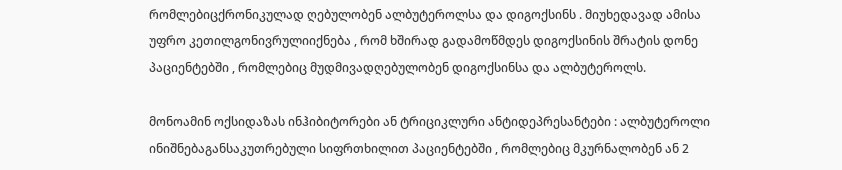რომლებიცქრონიკულად ღებულობენ ალბუტეროლსა და დიგოქსინს . მიუხედავად ამისა უფრო კეთილგონივრულიიქნება , რომ ხშირად გადამოწმდეს დიგოქსინის შრატის დონე პაციენტებში , რომლებიც მუდმივადღებულობენ დიგოქსინსა და ალბუტეროლს.

მონოამინ ოქსიდაზას ინჰიბიტორები ან ტრიციკლური ანტიდეპრესანტები : ალბუტეროლი ინიშნებაგანსაკუთრებული სიფრთხილით პაციენტებში , რომლებიც მკურნალობენ ან 2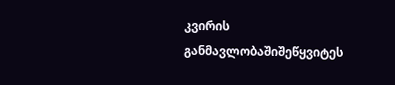კვირის განმავლობაშიშეწყვიტეს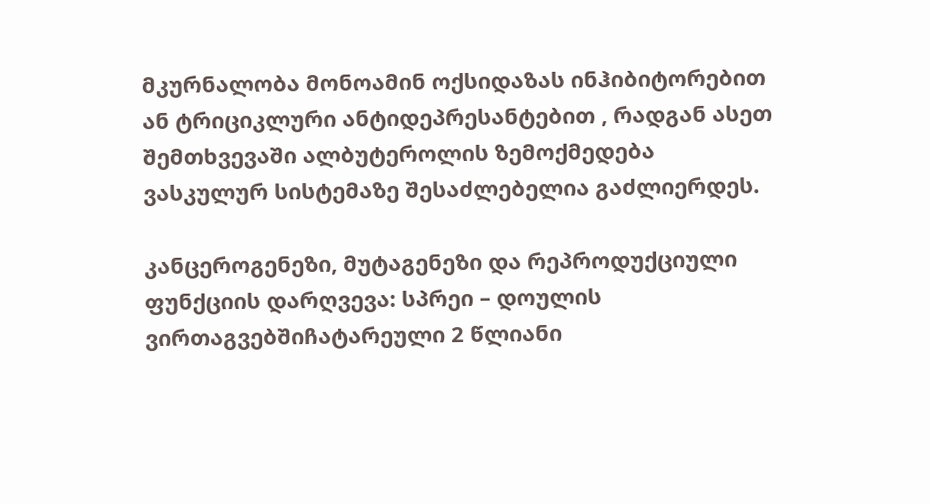მკურნალობა მონოამინ ოქსიდაზას ინჰიბიტორებით ან ტრიციკლური ანტიდეპრესანტებით , რადგან ასეთ შემთხვევაში ალბუტეროლის ზემოქმედება ვასკულურ სისტემაზე შესაძლებელია გაძლიერდეს.

კანცეროგენეზი, მუტაგენეზი და რეპროდუქციული ფუნქციის დარღვევა: სპრეი – დოულის ვირთაგვებშიჩატარეული 2 წლიანი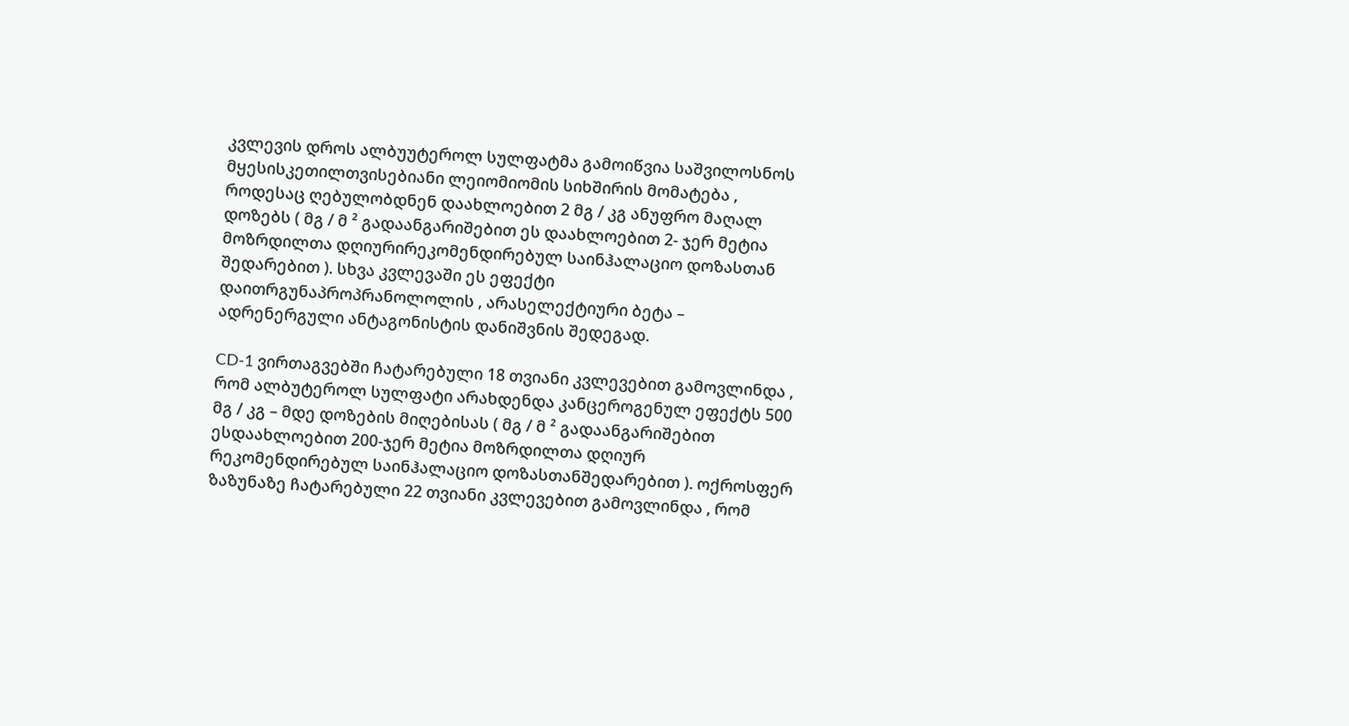კვლევის დროს ალბუუტეროლ სულფატმა გამოიწვია საშვილოსნოს მყესისკეთილთვისებიანი ლეიომიომის სიხშირის მომატება , როდესაც ღებულობდნენ დაახლოებით 2 მგ / კგ ანუფრო მაღალ დოზებს ( მგ / მ ² გადაანგარიშებით ეს დაახლოებით 2- ჯერ მეტია მოზრდილთა დღიურირეკომენდირებულ საინჰალაციო დოზასთან შედარებით ). სხვა კვლევაში ეს ეფექტი დაითრგუნაპროპრანოლოლის , არასელექტიური ბეტა – ადრენერგული ანტაგონისტის დანიშვნის შედეგად.

CD-1 ვირთაგვებში ჩატარებული 18 თვიანი კვლევებით გამოვლინდა , რომ ალბუტეროლ სულფატი არახდენდა კანცეროგენულ ეფექტს 500 მგ / კგ – მდე დოზების მიღებისას ( მგ / მ ² გადაანგარიშებით ესდაახლოებით 200-ჯერ მეტია მოზრდილთა დღიურ რეკომენდირებულ საინჰალაციო დოზასთანშედარებით ). ოქროსფერ ზაზუნაზე ჩატარებული 22 თვიანი კვლევებით გამოვლინდა , რომ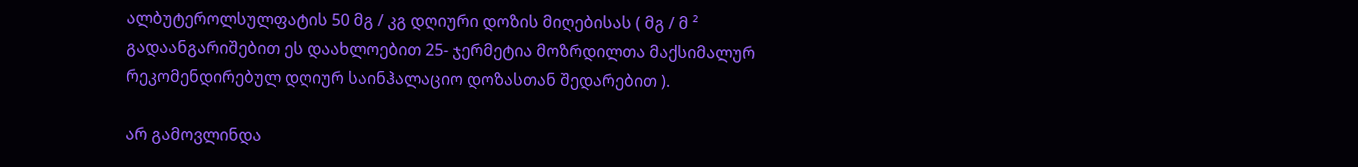ალბუტეროლსულფატის 50 მგ / კგ დღიური დოზის მიღებისას ( მგ / მ ² გადაანგარიშებით ეს დაახლოებით 25- ჯერმეტია მოზრდილთა მაქსიმალურ რეკომენდირებულ დღიურ საინჰალაციო დოზასთან შედარებით ).

არ გამოვლინდა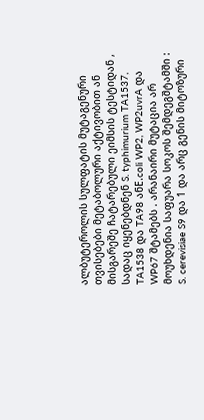ალბუტეროლის სულფატის მუტაგენური თვისებები მეტაბოლური აქტივობით ან მისგარეშე ჩატარებული ეიმსის ტესტიდან , სადაც იყენებდნენ S. typhimurium TA1537, TA1538 და TA98 ანE.coli WP2, WP2uvrA და WP67 შტამებს . არანაირი მუტაცია არ მოუხდენია საფუარა სოკოს შემდეგშტამში : S. cerevisiae S9 და 1 და არც გენის მიტოზური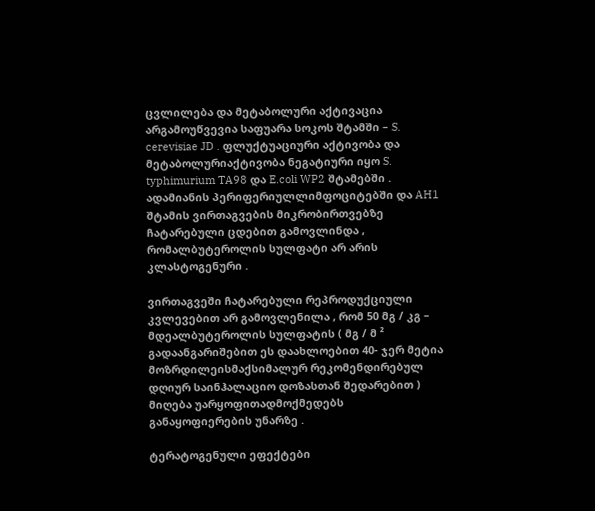ცვლილება და მეტაბოლური აქტივაცია არგამოუწვევია საფუარა სოკოს შტამში – S. cerevisiae JD . ფლუქტუაციური აქტივობა და მეტაბოლურიაქტივობა ნეგატიური იყო S. typhimurium TA98 და E.coli WP2 შტამებში . ადამიანის პერიფერიულლიმფოციტებში და AH1 შტამის ვირთაგვების მიკრობირთვებზე ჩატარებული ცდებით გამოვლინდა , რომალბუტეროლის სულფატი არ არის კლასტოგენური .

ვირთაგვეში ჩატარებული რეპროდუქციული კვლევებით არ გამოვლენილა , რომ 50 მგ / კგ – მდეალბუტეროლის სულფატის ( მგ / მ ² გადაანგარიშებით ეს დაახლოებით 40- ჯერ მეტია მოზრდილეისმაქსიმალურ რეკომენდირებულ დღიურ საინჰალაციო დოზასთან შედარებით ) მიღება უარყოფითადმოქმედებს განაყოფიერების უნარზე .

ტერატოგენული ეფექტები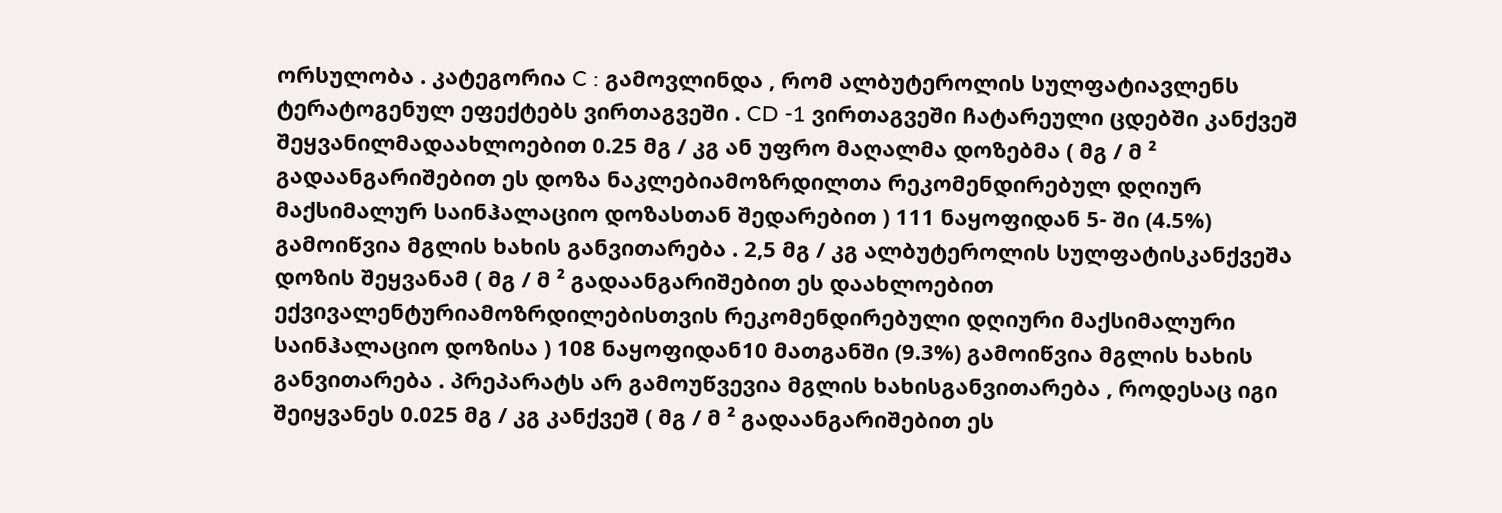ორსულობა . კატეგორია C : გამოვლინდა , რომ ალბუტეროლის სულფატიავლენს ტერატოგენულ ეფექტებს ვირთაგვეში . CD -1 ვირთაგვეში ჩატარეული ცდებში კანქვეშ შეყვანილმადაახლოებით 0.25 მგ / კგ ან უფრო მაღალმა დოზებმა ( მგ / მ ² გადაანგარიშებით ეს დოზა ნაკლებიამოზრდილთა რეკომენდირებულ დღიურ მაქსიმალურ საინჰალაციო დოზასთან შედარებით ) 111 ნაყოფიდან 5- ში (4.5%) გამოიწვია მგლის ხახის განვითარება . 2,5 მგ / კგ ალბუტეროლის სულფატისკანქვეშა დოზის შეყვანამ ( მგ / მ ² გადაანგარიშებით ეს დაახლოებით ექვივალენტურიამოზრდილებისთვის რეკომენდირებული დღიური მაქსიმალური საინჰალაციო დოზისა ) 108 ნაყოფიდან10 მათგანში (9.3%) გამოიწვია მგლის ხახის განვითარება . პრეპარატს არ გამოუწვევია მგლის ხახისგანვითარება , როდესაც იგი შეიყვანეს 0.025 მგ / კგ კანქვეშ ( მგ / მ ² გადაანგარიშებით ეს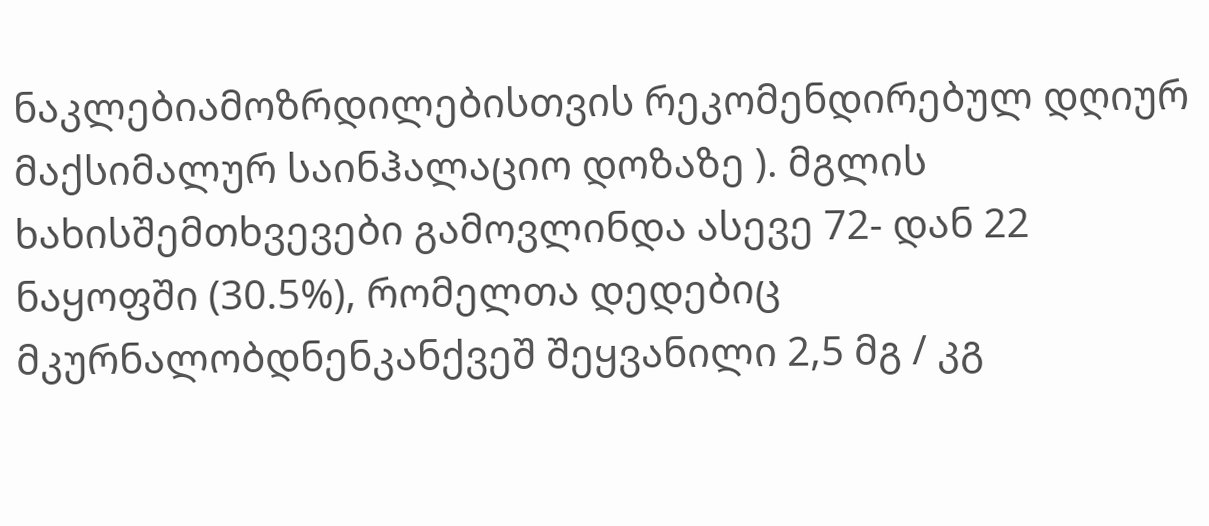ნაკლებიამოზრდილებისთვის რეკომენდირებულ დღიურ მაქსიმალურ საინჰალაციო დოზაზე ). მგლის ხახისშემთხვევები გამოვლინდა ასევე 72- დან 22 ნაყოფში (30.5%), რომელთა დედებიც მკურნალობდნენკანქვეშ შეყვანილი 2,5 მგ / კგ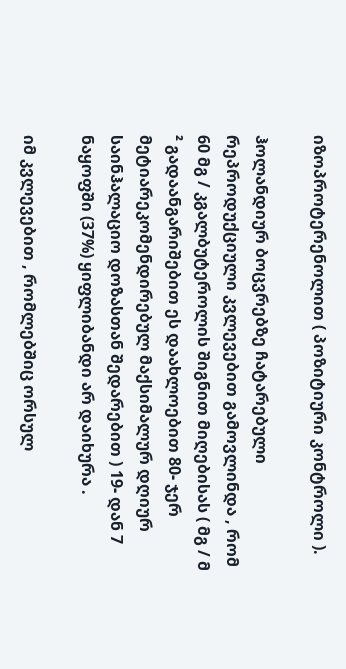იზოპროტერენოლით ( პოზიტიური კონტროლი ).

ჰოლანდიურ ბოცვრებზე ჩატარებული რეპროდუქციული კვლევებით გამოვლინდა , რომ 60 მგ / კგალბუტეროლის შიგნით მიღებისას ( მგ / მ ² გადაანგარიშებით ეს დაახლოებით 80- ჯერ მეტიარეკომენდირებულ მაქსიმალურ დღიურ საინჰალაციო დოზასთან შედარებით ) 19- დან 7 ნაყოფში (37%) ყიფლიბანდი არ დაიხურა .

იმ კვლევებით , რომლებშიც ორსულ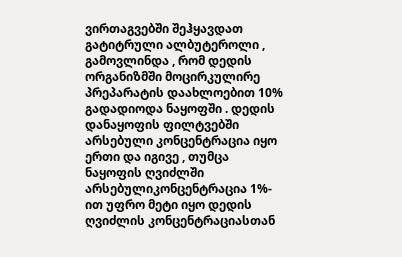ვირთაგვებში შეჰყავდათ გატიტრული ალბუტეროლი , გამოვლინდა , რომ დედის ორგანიზმში მოცირკულირე პრეპარატის დაახლოებით 10% გადადიოდა ნაყოფში . დედის დანაყოფის ფილტვებში არსებული კონცენტრაცია იყო ერთი და იგივე , თუმცა ნაყოფის ღვიძლში არსებულიკონცენტრაცია 1%- ით უფრო მეტი იყო დედის ღვიძლის კონცენტრაციასთან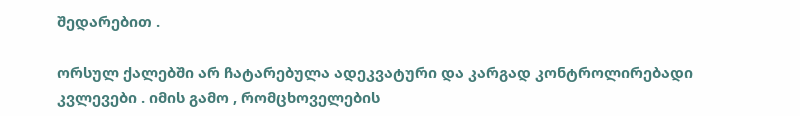შედარებით .

ორსულ ქალებში არ ჩატარებულა ადეკვატური და კარგად კონტროლირებადი კვლევები . იმის გამო , რომცხოველების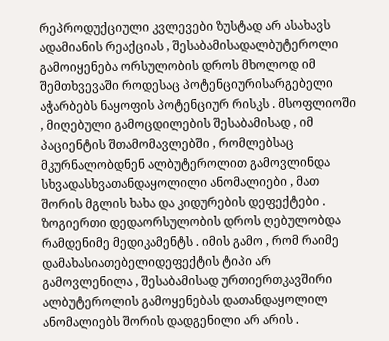რეპროდუქციული კვლევები ზუსტად არ ასახავს ადამიანის რეაქციას , შესაბამისადალბუტეროლი გამოიყენება ორსულობის დროს მხოლოდ იმ შემთხვევაში როდესაც პოტენციურისარგებელი აჭარბებს ნაყოფის პოტენციურ რისკს . მსოფლიოში , მიღებული გამოცდილების შესაბამისად , იმ პაციენტის შთამომავლებში , რომლებსაც მკურნალობდნენ ალბუტეროლით გამოვლინდა სხვადასხვათანდაყოლილი ანომალიები , მათ შორის მგლის ხახა და კიდურების დეფექტები . ზოგიერთი დედაორსულობის დროს ღებულობდა რამდენიმე მედიკამენტს . იმის გამო , რომ რაიმე დამახასიათებელიდეფექტის ტიპი არ გამოვლენილა , შესაბამისად ურთიერთკავშირი ალბუტეროლის გამოყენებას დათანდაყოლილ ანომალიებს შორის დადგენილი არ არის .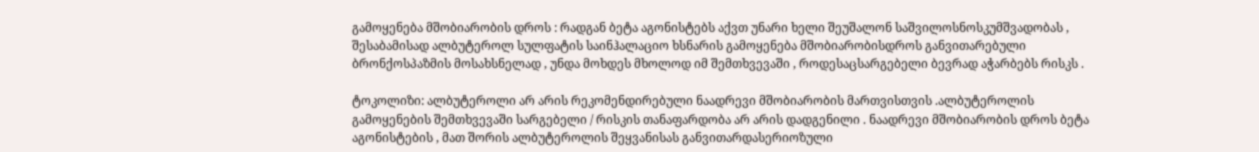გამოყენება მშობიარობის დროს : რადგან ბეტა აგონისტებს აქვთ უნარი ხელი შეუშალონ საშვილოსნოსკუმშვადობას , შესაბამისად ალბუტეროლ სულფატის საინჰალაციო ხსნარის გამოყენება მშობიარობისდროს განვითარებული ბრონქოსპაზმის მოსახსნელად , უნდა მოხდეს მხოლოდ იმ შემთხვევაში , როდესაცსარგებელი ბევრად აჭარბებს რისკს .

ტოკოლიზი: ალბუტეროლი არ არის რეკომენდირებული ნაადრევი მშობიარობის მართვისთვის .ალბუტეროლის გამოყენების შემთხვევაში სარგებელი / რისკის თანაფარდობა არ არის დადგენილი . ნაადრევი მშობიარობის დროს ბეტა აგონისტების , მათ შორის ალბუტეროლის შეყვანისას განვითარდასერიოზული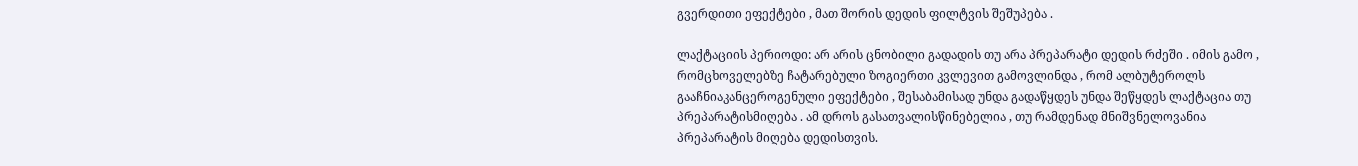გვერდითი ეფექტები , მათ შორის დედის ფილტვის შეშუპება .

ლაქტაციის პერიოდი: არ არის ცნობილი გადადის თუ არა პრეპარატი დედის რძეში . იმის გამო , რომცხოველებზე ჩატარებული ზოგიერთი კვლევით გამოვლინდა , რომ ალბუტეროლს გააჩნიაკანცეროგენული ეფექტები , შესაბამისად უნდა გადაწყდეს უნდა შეწყდეს ლაქტაცია თუ პრეპარატისმიღება . ამ დროს გასათვალისწინებელია , თუ რამდენად მნიშვნელოვანია პრეპარატის მიღება დედისთვის.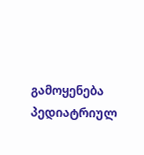გამოყენება პედიატრიულ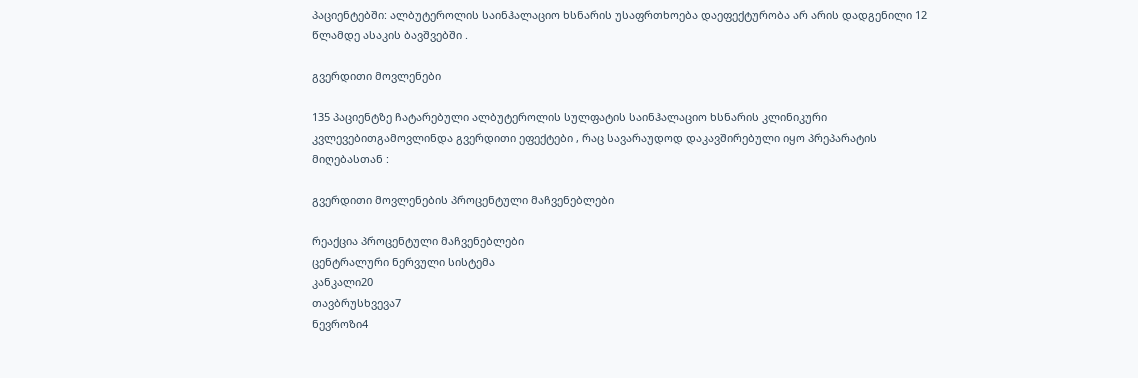პაციენტებში: ალბუტეროლის საინჰალაციო ხსნარის უსაფრთხოება დაეფექტურობა არ არის დადგენილი 12 წლამდე ასაკის ბავშვებში .

გვერდითი მოვლენები

135 პაციენტზე ჩატარებული ალბუტეროლის სულფატის საინჰალაციო ხსნარის კლინიკური კვლევებითგამოვლინდა გვერდითი ეფექტები , რაც სავარაუდოდ დაკავშირებული იყო პრეპარატის მიღებასთან :

გვერდითი მოვლენების პროცენტული მაჩვენებლები

რეაქცია პროცენტული მაჩვენებლები
ცენტრალური ნერვული სისტემა
კანკალი20
თავბრუსხვევა7
ნევროზი4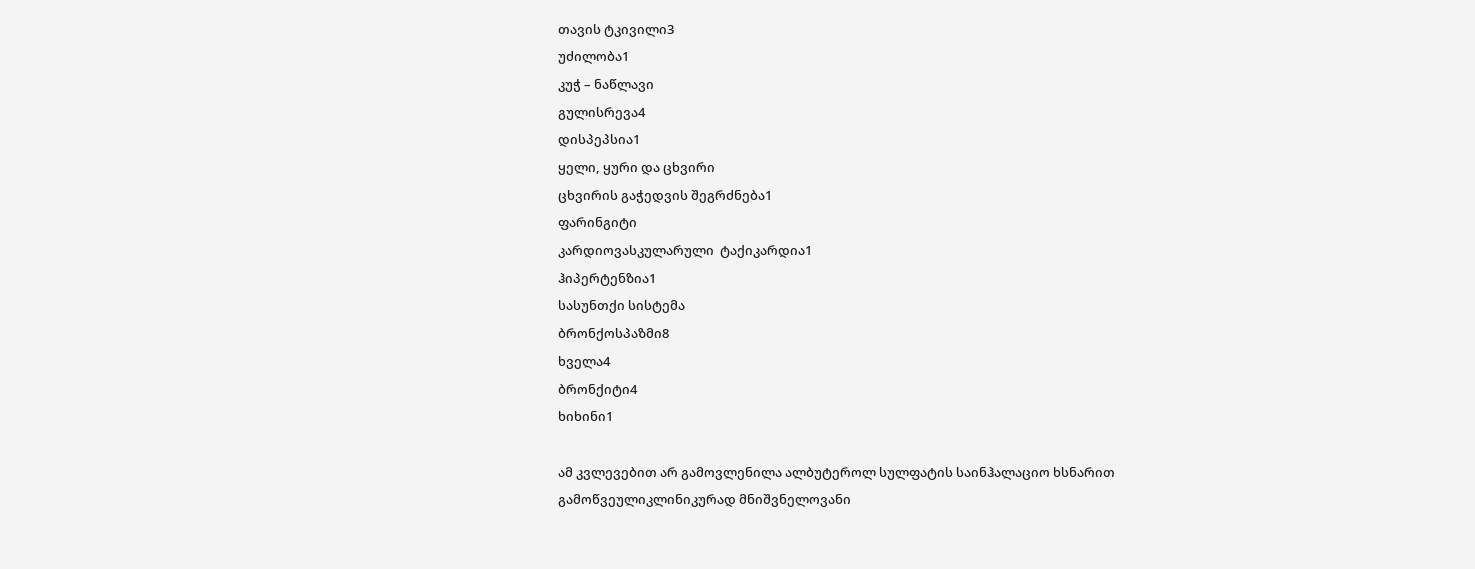თავის ტკივილი3
უძილობა1
კუჭ – ნაწლავი
გულისრევა4
დისპეპსია1
ყელი, ყური და ცხვირი
ცხვირის გაჭედვის შეგრძნება1
ფარინგიტი
კარდიოვასკულარული  ტაქიკარდია1
ჰიპერტენზია1
სასუნთქი სისტემა
ბრონქოსპაზმი8
ხველა4
ბრონქიტი4
ხიხინი1

ამ კვლევებით არ გამოვლენილა ალბუტეროლ სულფატის საინჰალაციო ხსნარით გამოწვეულიკლინიკურად მნიშვნელოვანი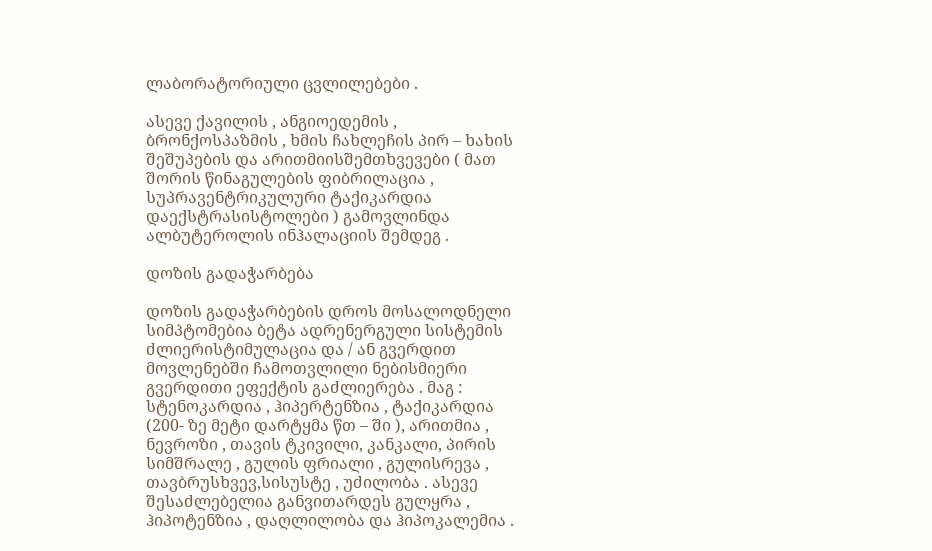ლაბორატორიული ცვლილებები .

ასევე ქავილის , ანგიოედემის , ბრონქოსპაზმის , ხმის ჩახლეჩის პირ – ხახის შეშუპების და არითმიისშემთხვევები ( მათ შორის წინაგულების ფიბრილაცია , სუპრავენტრიკულური ტაქიკარდია დაექსტრასისტოლები ) გამოვლინდა ალბუტეროლის ინჰალაციის შემდეგ .

დოზის გადაჭარბება

დოზის გადაჭარბების დროს მოსალოდნელი სიმპტომებია ბეტა ადრენერგული სისტემის ძლიერისტიმულაცია და / ან გვერდით მოვლენებში ჩამოთვლილი ნებისმიერი გვერდითი ეფექტის გაძლიერება . მაგ : სტენოკარდია , ჰიპერტენზია , ტაქიკარდია (200- ზე მეტი დარტყმა წთ – ში ), არითმია , ნევროზი , თავის ტკივილი, კანკალი, პირის სიმშრალე , გულის ფრიალი , გულისრევა , თავბრუსხვევ,სისუსტე , უძილობა . ასევე შესაძლებელია განვითარდეს გულყრა , ჰიპოტენზია , დაღლილობა და ჰიპოკალემია .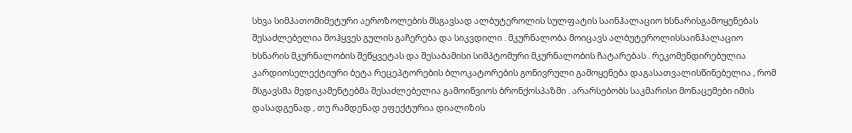სხვა სიმპათომიმეტური აეროზოლების მსგავსად ალბუტეროლის სულფატის საინჰალაციო ხსნარისგამოყენებას შესაძლებელია მოჰყვეს გულის გაჩერება და სიკვდილი . მკურნალობა მოიცავს ალბუტეროლისსაინჰალაციო ხსნარის მკურნალობის შეწყვეტას და შესაბამისი სიმპტომური მკურნალობის ჩატარებას . რეკომენდირებულია კარდიოსელექტიური ბეტა რეცეპტორების ბლოკატორების გონივრული გამოყენება დაგასათვალისწინებელია , რომ მსგავსმა მედიკამენტებმა შესაძლებელია გამოიწვიოს ბრონქოსპაზმი . არარსებობს საკმარისი მონაცემები იმის დასადგენად , თუ რამდენად ეფექტურია დიალიზის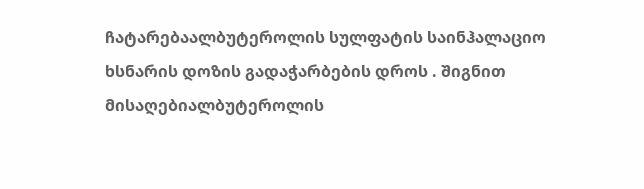ჩატარებაალბუტეროლის სულფატის საინჰალაციო ხსნარის დოზის გადაჭარბების დროს . შიგნით მისაღებიალბუტეროლის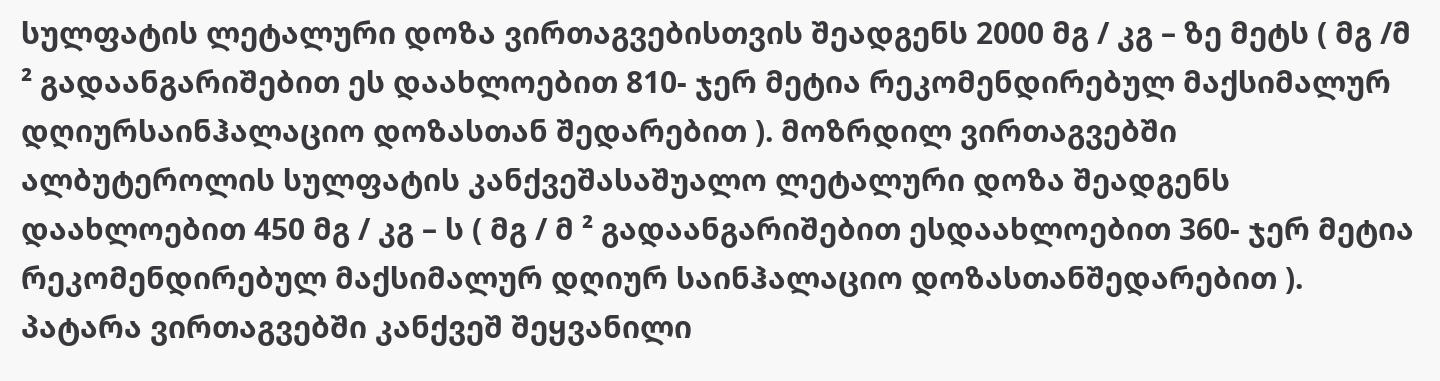სულფატის ლეტალური დოზა ვირთაგვებისთვის შეადგენს 2000 მგ / კგ – ზე მეტს ( მგ /მ ² გადაანგარიშებით ეს დაახლოებით 810- ჯერ მეტია რეკომენდირებულ მაქსიმალურ დღიურსაინჰალაციო დოზასთან შედარებით ). მოზრდილ ვირთაგვებში ალბუტეროლის სულფატის კანქვეშასაშუალო ლეტალური დოზა შეადგენს დაახლოებით 450 მგ / კგ – ს ( მგ / მ ² გადაანგარიშებით ესდაახლოებით 360- ჯერ მეტია რეკომენდირებულ მაქსიმალურ დღიურ საინჰალაციო დოზასთანშედარებით ). პატარა ვირთაგვებში კანქვეშ შეყვანილი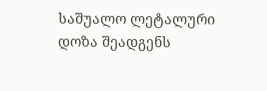საშუალო ლეტალური დოზა შეადგენს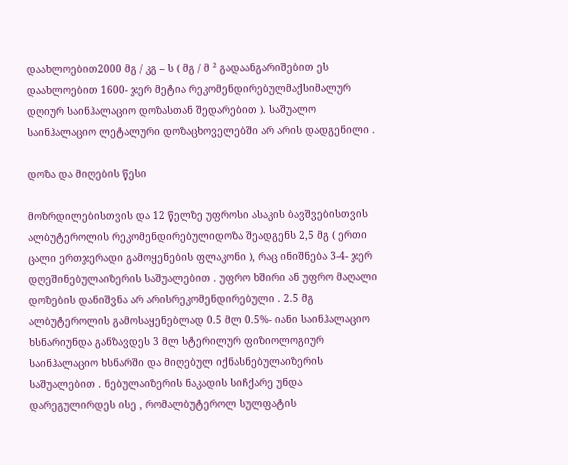დაახლოებით2000 მგ / კგ – ს ( მგ / მ ² გადაანგარიშებით ეს დაახლოებით 1600- ჯერ მეტია რეკომენდირებულმაქსიმალურ დღიურ საინჰალაციო დოზასთან შედარებით ). საშუალო საინჰალაციო ლეტალური დოზაცხოველებში არ არის დადგენილი .

დოზა და მიღების წესი

მოზრდილებისთვის და 12 წელზე უფროსი ასაკის ბავშვებისთვის ალბუტეროლის რეკომენდირებულიდოზა შეადგენს 2,5 მგ ( ერთი ცალი ერთჯერადი გამოყენების ფლაკონი ), რაც ინიშნება 3-4- ჯერ დღეშინებულაიზერის საშუალებით . უფრო ხშირი ან უფრო მაღალი დოზების დანიშვნა არ არისრეკომენდირებული . 2.5 მგ ალბუტეროლის გამოსაყენებლად 0.5 მლ 0.5%- იანი საინჰალაციო ხსნარიუნდა განზავდეს 3 მლ სტერილურ ფიზიოლოგიურ საინჰალაციო ხსნარში და მიღებულ იქნასნებულაიზერის საშუალებით . ნებულაიზერის ნაკადის სიჩქარე უნდა დარეგულირდეს ისე , რომალბუტეროლ სულფატის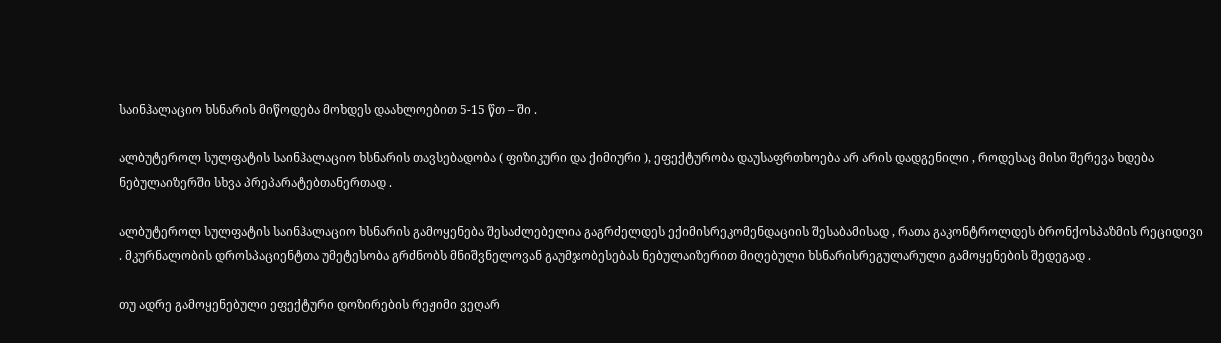საინჰალაციო ხსნარის მიწოდება მოხდეს დაახლოებით 5-15 წთ – ში .

ალბუტეროლ სულფატის საინჰალაციო ხსნარის თავსებადობა ( ფიზიკური და ქიმიური ), ეფექტურობა დაუსაფრთხოება არ არის დადგენილი , როდესაც მისი შერევა ხდება ნებულაიზერში სხვა პრეპარატებთანერთად .

ალბუტეროლ სულფატის საინჰალაციო ხსნარის გამოყენება შესაძლებელია გაგრძელდეს ექიმისრეკომენდაციის შესაბამისად , რათა გაკონტროლდეს ბრონქოსპაზმის რეციდივი . მკურნალობის დროსპაციენტთა უმეტესობა გრძნობს მნიშვნელოვან გაუმჯობესებას ნებულაიზერით მიღებული ხსნარისრეგულარული გამოყენების შედეგად .

თუ ადრე გამოყენებული ეფექტური დოზირების რეჟიმი ვეღარ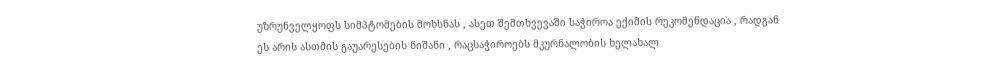უზრუნველყოფს სიმპტომების მოხსნას , ასეთ შემთხვევაში საჭიროა ექიმის რეკომენდაცია , რადგან ეს არის ასთმის გაუარესების ნიშანი , რაცსაჭიროებს მკურნალობის ხელახალ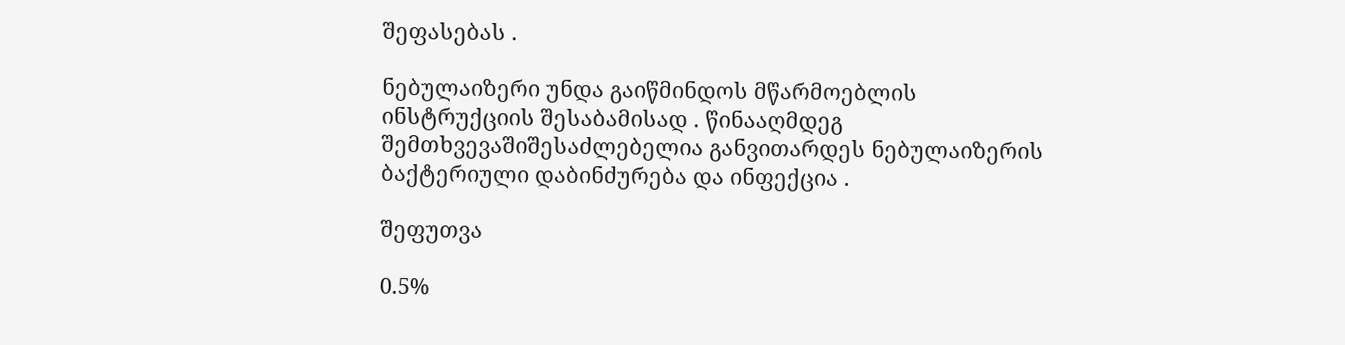შეფასებას .

ნებულაიზერი უნდა გაიწმინდოს მწარმოებლის ინსტრუქციის შესაბამისად . წინააღმდეგ შემთხვევაშიშესაძლებელია განვითარდეს ნებულაიზერის ბაქტერიული დაბინძურება და ინფექცია .

შეფუთვა

0.5%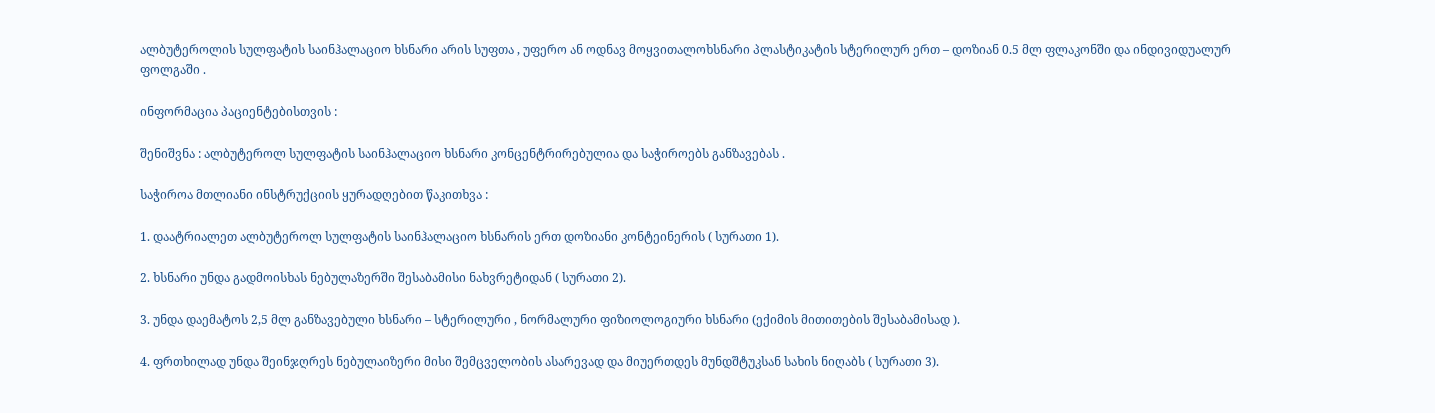ალბუტეროლის სულფატის საინჰალაციო ხსნარი არის სუფთა , უფერო ან ოდნავ მოყვითალოხსნარი პლასტიკატის სტერილურ ერთ – დოზიან 0.5 მლ ფლაკონში და ინდივიდუალურ ფოლგაში .

ინფორმაცია პაციენტებისთვის :

შენიშვნა : ალბუტეროლ სულფატის საინჰალაციო ხსნარი კონცენტრირებულია და საჭიროებს განზავებას .

საჭიროა მთლიანი ინსტრუქციის ყურადღებით წაკითხვა :

1. დაატრიალეთ ალბუტეროლ სულფატის საინჰალაციო ხსნარის ერთ დოზიანი კონტეინერის ( სურათი 1).

2. ხსნარი უნდა გადმოისხას ნებულაზერში შესაბამისი ნახვრეტიდან ( სურათი 2).

3. უნდა დაემატოს 2,5 მლ განზავებული ხსნარი – სტერილური , ნორმალური ფიზიოლოგიური ხსნარი (ექიმის მითითების შესაბამისად ).

4. ფრთხილად უნდა შეინჯღრეს ნებულაიზერი მისი შემცველობის ასარევად და მიუერთდეს მუნდშტუკსან სახის ნიღაბს ( სურათი 3).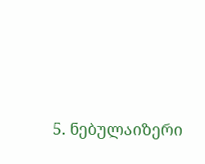5. ნებულაიზერი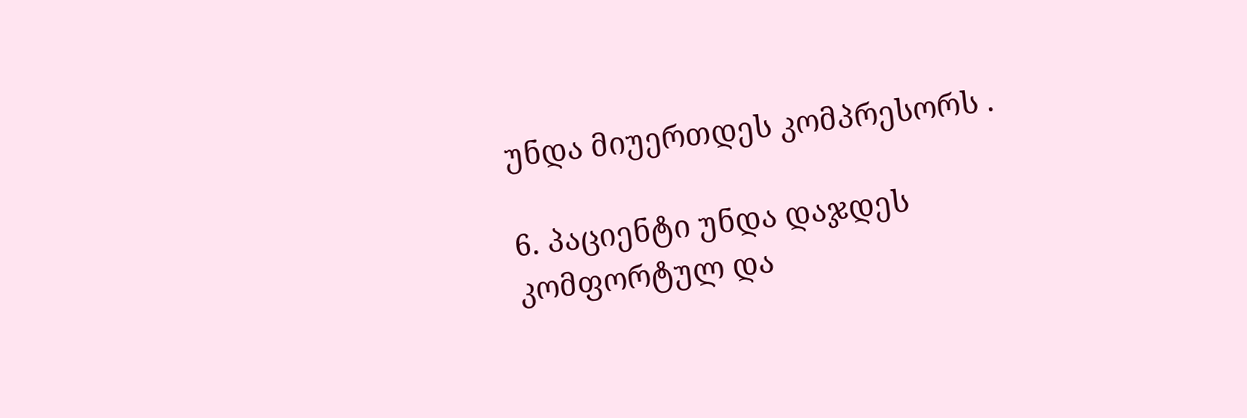უნდა მიუერთდეს კომპრესორს .

6. პაციენტი უნდა დაჯდეს კომფორტულ და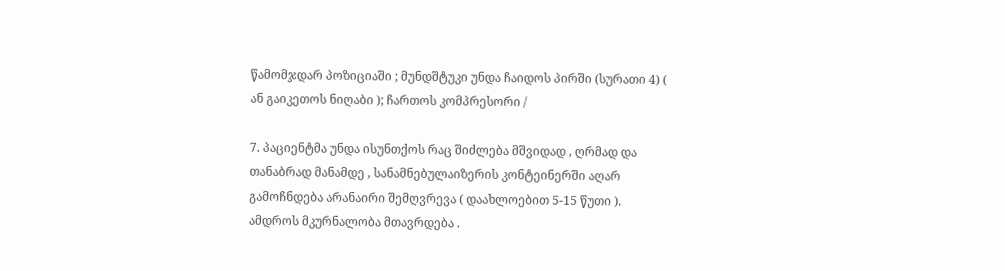წამომჯდარ პოზიციაში ; მუნდშტუკი უნდა ჩაიდოს პირში (სურათი 4) ( ან გაიკეთოს ნიღაბი ); ჩართოს კომპრესორი /

7. პაციენტმა უნდა ისუნთქოს რაც შიძლება მშვიდად , ღრმად და თანაბრად მანამდე , სანამნებულაიზერის კონტეინერში აღარ გამოჩნდება არანაირი შემღვრევა ( დაახლოებით 5-15 წუთი ). ამდროს მკურნალობა მთავრდება .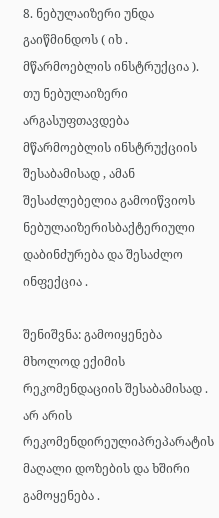8. ნებულაიზერი უნდა გაიწმინდოს ( იხ . მწარმოებლის ინსტრუქცია ). თუ ნებულაიზერი არგასუფთავდება მწარმოებლის ინსტრუქციის შესაბამისად , ამან შესაძლებელია გამოიწვიოს ნებულაიზერისბაქტერიული დაბინძურება და შესაძლო ინფექცია .

შენიშვნა: გამოიყენება მხოლოდ ექიმის რეკომენდაციის შესაბამისად . არ არის რეკომენდირეულიპრეპარატის მაღალი დოზების და ხშირი გამოყენება .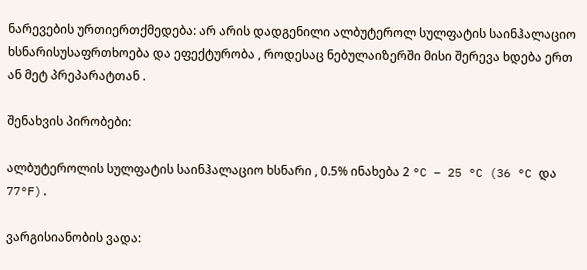ნარევების ურთიერთქმედება: არ არის დადგენილი ალბუტეროლ სულფატის საინჰალაციო ხსნარისუსაფრთხოება და ეფექტურობა , როდესაც ნებულაიზერში მისი შერევა ხდება ერთ ან მეტ პრეპარატთან .

შენახვის პირობები:

ალბუტეროლის სულფატის საინჰალაციო ხსნარი , 0.5% ინახება 2 °C – 25 °C (36 °C და 77°F).

ვარგისიანობის ვადა: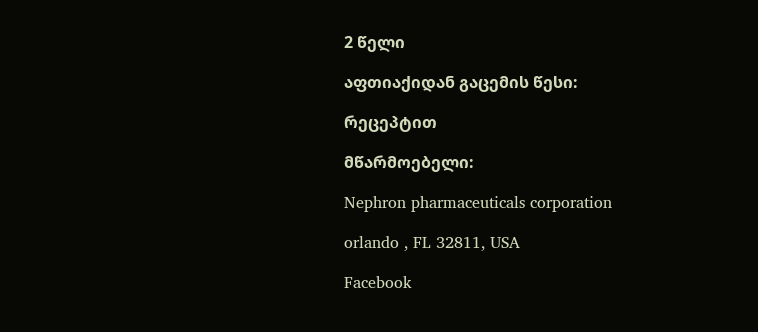2 წელი

აფთიაქიდან გაცემის წესი:

რეცეპტით

მწარმოებელი:

Nephron pharmaceuticals corporation

orlando , FL 32811, USA

Facebook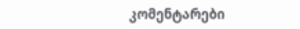კომენტარები